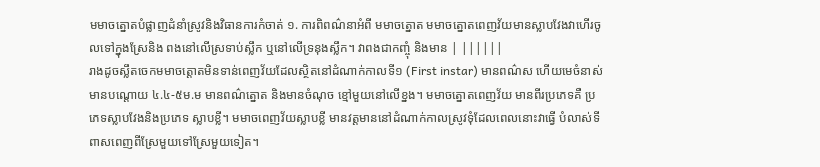មមាចត្នោតបំផ្លាញដំនាំស្រូវនិងវិធានការកំចាត់ ១. ការពិពណ៌នាអំពី មមាចត្នោត មមាចត្នោតពេញវ័យមានស្លាបវែងវាហើរចូលទៅក្នុងស្រែនិង ពងនៅលើស្រទាប់ស្លឹក ឬនៅលើទ្រនុងស្លឹក។ វាពងជាកញ្ចុំ និងមាន | ||||||
រាងដូចស្លឹតចេកមមាចត្តោតមិនទាន់ពេញវ័យដែលស្ថិតនៅដំណាក់កាលទី១ (First instar) មានពណ៌ស ហើយមេចំនាស់មានបណ្តោយ ៤.៤-៥ម.ម មានពណ៌ត្នោត និងមានចំណុច ខ្មៅមួយនៅលើខ្នង។ មមាចត្នោតពេញវ័យ មានពីរប្រភេទគឺ ប្រភេទស្លាបវែងនិងប្រភេទ ស្លាបខ្លី។ មមាចពេញវ័យស្លាបខ្លី មានវត្តមាននៅដំណាក់កាលស្រូវទុំដែលពេលនោះវាធ្វើ បំលាស់ទីពាសពេញពីស្រែមួយទៅស្រែមួយទៀត។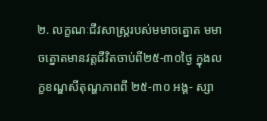២. លក្ខណៈជីវសាស្ត្ររបស់មមាចត្នោត មមាចត្នោតមានវត្តជីវិតចាប់ពី២៥-៣០ថ្ងៃ ក្នុងលក្ខខណ្ឌសីតុណ្ហភាពពី ២៥-៣០ អង្គ- ស្សា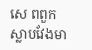សេ ពពួកស្លាបវែងមា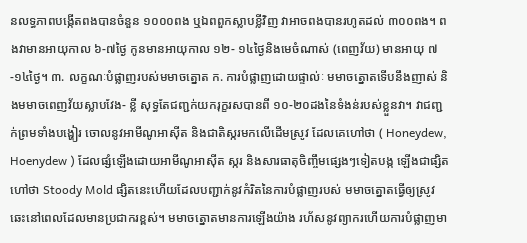នលទ្ធភាពបង្កើតពងបានចំនួន ១០០០ពង ឬឯពពួកស្លាបខ្លីវិញ វាអាចពងបានរហូតដល់ ៣០០ពង។ ពងវាមានអាយុកាល ៦-៧ថ្ងៃ កូនមានអាយុកាល ១២- ១៤ថ្ងៃនិងមេចំណាស់ (ពេញវ័យ) មានអាយុ ៧-១៤ថ្ងៃ។ ៣. លក្ខណៈបំផ្លាញរបស់មមាចត្នោត ក. ការបំផ្លាញដោយផ្ទាល់ៈ មមាចត្នោតទើបនឹងញាស់ និងមមាចពេញវ័យស្លាបវែង- ខ្លី សុទ្ធតែជញ្ជក់យករុក្ខរសបានពី ១០-២០ដងនៃទំងន់របស់ខ្លួនវា។ វាជញ្ជក់ព្រមទាំងបង្ហៀរ ចោលនូវអាមីណូអាស៊ីត និងជាតិស្ករមកលើដើមស្រូវ ដែលគេហៅថា ( Honeydew, Hoenydew ) ដែលផ្សំឡើងដោយអាមីណូអាស៊ីត ស្ករ និងសារធាតុចិញ្ចឹមផ្សេងៗទៀតបង្ក ឡើងជាផ្សិតហៅថា Stoody Mold ផ្សិតនេះហើយដែលបញ្ជាក់នូវកំរិតនៃការបំផ្លាញរបស់ មមាចត្នោតធ្វើឲ្យស្រូវឆេះនៅពេលដែលមានប្រជាករខ្ពស់។ មមាចត្នោតមានការឡើងយ៉ាង រហ័សនូវព្យាករហើយការបំផ្លាញមា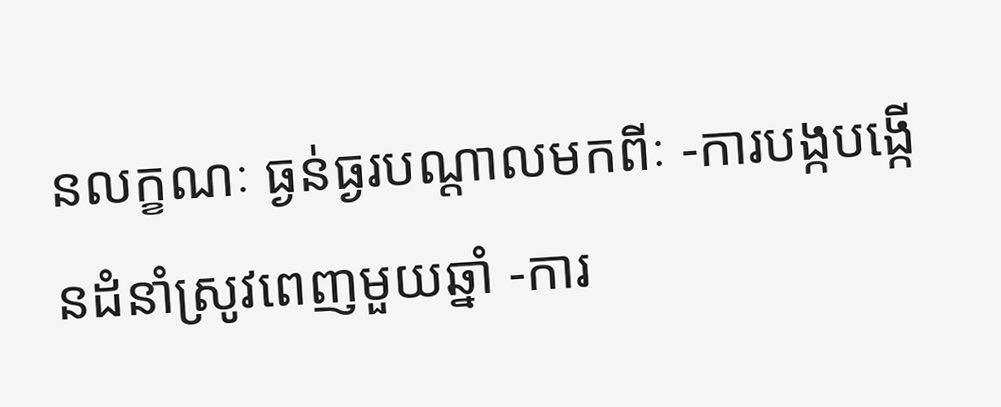នលក្ខណៈ ធ្ងន់ធ្ងរបណ្តាលមកពីៈ -ការបង្កបង្កើនដំនាំស្រូវពេញមួយឆ្នាំ -ការ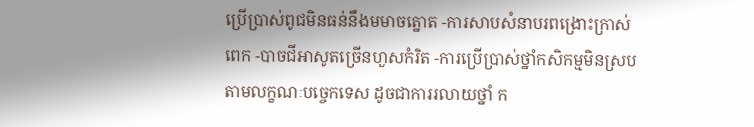ប្រើប្រាស់ពូជមិនធន់នឹងមមាចត្នោត -ការសាបសំនាបរពង្រោះក្រាស់ពេក -បាចជីអាសូតច្រើនហួសកំរិត -ការប្រើបា្រស់ថ្នាំកសិកម្មមិនស្របតាមលក្ខណៈបច្ចេកទេស ដូចជាការរលាយថ្នាំ ក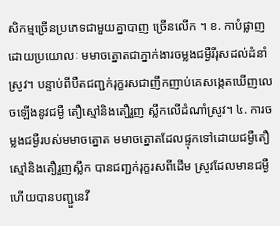សិកម្មច្រើនប្រភេទជាមួយគ្នាបាញ ច្រើនលើក ។ ខ. កាបំផ្លាញដោយប្រយោលៈ មមាចត្នោតជាភ្នាក់ងារចម្លងជម្ងឺរីរុសដល់ដំនាំស្រូវ។ បន្ទាប់ពីបឺតជញ្ជក់រុក្ខរសជាញឹកញាប់គេសង្កេតឃើញលេចឡើងនូវជម្ងឺ តឿស្មៅនិងតឿរួញ ស្លឹកលើដំណាំស្រូវ។ ៤. ការចម្លងជម្ងឺរបស់មមាចត្នោត មមាចត្នោតដែលផ្ទុកទៅដោយជម្ងឺតឿស្មៅនិងតឿរួញស្លឹក បានជញ្ជក់រុក្ខរសពីដើម ស្រូវដែលមានជម្ងឺ ហើយបានបញ្ជួនេវី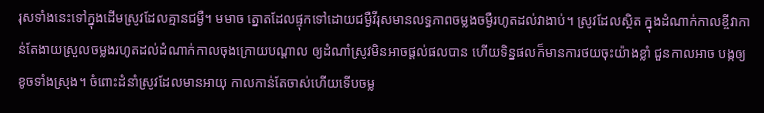រុសទាំងនេះទៅក្នុងដើមស្រូវដែលគ្មានជម្ងឺ។ មមាច ត្នោតដែលផ្ទុកទៅដោយជម្ងឺវីរុសមានលទ្ធភាពចម្លងចម្ងឺរហូតដល់វាងាប់។ ស្រូវដែលស្ថិត ក្នុងដំណាក់កាលខ្ចីវាកាន់តែងាយស្រួលចម្លងរហូតដល់ដំណាក់កាលចុងក្រោយបណ្តាល ឲ្យដំណាំស្រូវមិនអាចផ្តល់ផលបាន ហើយទិន្នផលក៏មានការថយចុះយ៉ាងខ្លាំ ជួនកាលអាច បង្កឲ្យខូចទាំងស្រុង។ ចំពោះដំនាំស្រូវដែលមានអាយុ កាលកាន់តែចាស់ហើយទើបចម្ល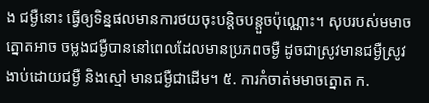ង ជម្ងឺនោះ ធ្វើឲ្យទិន្នផលមានការថយចុះបន្តិចបន្តួចប៉ុណ្ណោះ។ សុបរបស់មមាចត្នោតអាច ចម្លងជម្ងឺបាននៅពេលដែលមានប្រភពចម្ងឺ ដូចជាស្រូវមានជម្ងឺស្រូវងាប់ដោយជម្ងឺ និងស្មៅ មានជម្ងឺជាដើម។ ៥. ការកំចាត់មមាចត្នោត ក.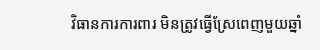វិធានការការពារ មិនត្រូវធ្វើស្រែពេញមួយឆ្នាំ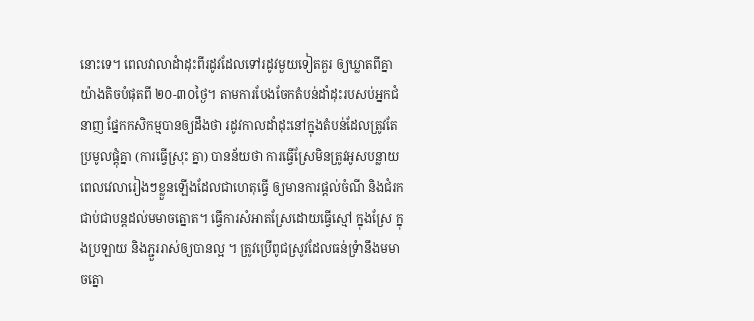នោះទេ។ ពេលវាលាដំាដុះពីរដូវដែលទៅរដូវមួយទៀតគួរ ឲ្យឃ្លាតពីគ្នាយ៉ាងតិចបំផុតពី ២០-៣០ថ្ងៃ។ តាមការបែងចែកតំបន់ដាំដុះរបសប់អ្នកជំនាញ ផ្នែកកសិកម្មបានឲ្យដឹងថា រដូវកាលដាំដុះនៅក្នុងតំបន់ដែលត្រូវតែប្រមូលផ្តុំគ្នា (ការធ្វើស្រុះ គ្នា) បានន័យថា ការធ្វើស្រែមិនត្រូវអូសបន្លាយពេលវេលារៀងៗខ្លួនឡើងដែលជាហេតុធ្វើ ឲ្យមានការផ្តល់ចំណី និងជំរកជាប់ជាបន្តដល់មមាចត្នោត។ ធ្វើការសំអាតស្រែដោយធ្វើស្មៅ ក្នុងស្រែ ក្នុងប្រឡាយ និងភ្ជួររាស់ឲ្យបានល្អ ។ ត្រូវប្រើពូជស្រូវដែលធន់ទ្រំានឹងមមាចត្នោ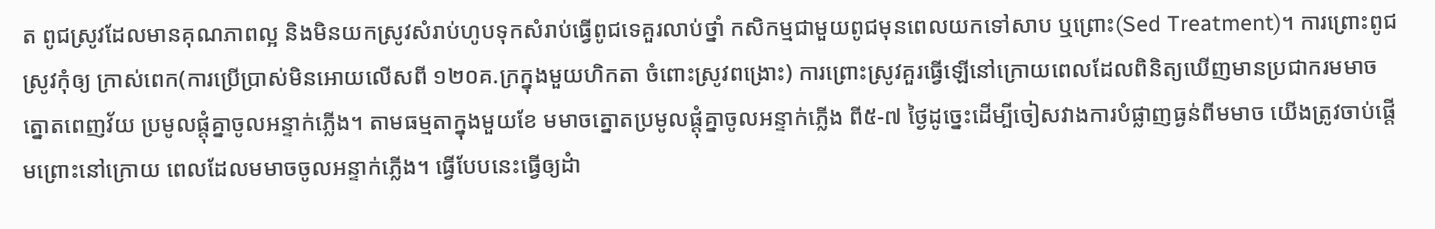ត ពូជស្រូវដែលមានគុណភាពល្អ និងមិនយកស្រូវសំរាប់ហូបទុកសំរាប់ធ្វើពូជទេគួរលាប់ថ្នាំ កសិកម្មជាមួយពូជមុនពេលយកទៅសាប ឬព្រោះ(Sed Treatment)។ ការព្រោះពូជស្រូវកុំឲ្យ ក្រាស់ពេក(ការប្រើប្រាស់មិនអោយលើសពី ១២០គ.ក្រក្នុងមួយហិកតា ចំពោះស្រូវពង្រោះ) ការព្រោះស្រូវគួរធ្វើឡើនៅក្រោយពេលដែលពិនិត្យឃើញមានប្រជាករមមាចត្នោតពេញវ័យ ប្រមូលផ្តុំគ្នាចូលអន្ទាក់ភ្លើង។ តាមធម្មតាក្នុងមួយខែ មមាចត្នោតប្រមូលផ្តុំគ្នាចូលអន្ទាក់ភ្លើង ពី៥-៧ ថ្ងៃដូច្នេះដើម្បីចៀសវាងការបំផ្លាញធ្ងន់ពីមមាច យើងត្រូវចាប់ផ្តើមព្រោះនៅក្រោយ ពេលដែលមមាចចូលអន្ទាក់ភ្លើង។ ធ្វើបែបនេះធ្វើឲ្យដំា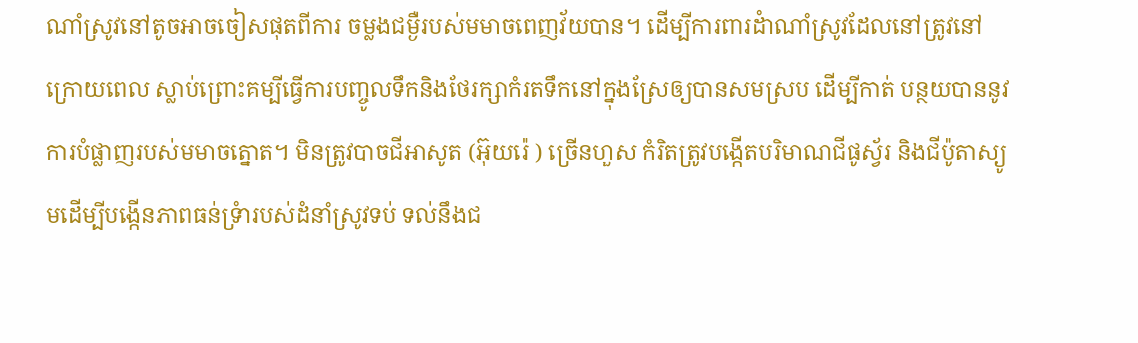ណាំស្រូវនៅតូចអាចចៀសផុតពីការ ចម្លងជម្ងឺរបស់មមាចពេញវ័យបាន។ ដើម្បីការពារដំាណាំស្រូវដែលនៅត្រូវនៅក្រោយពេល ស្លាប់ព្រោះគម្បីធ្វើការបញ្ចូលទឹកនិងថែរក្សាកំរតទឹកនៅក្នុងស្រែឲ្យបានសមស្រប ដើម្បីកាត់ បន្ថយបាននូវការបំផ្លាញរបស់មមាចត្នោត។ មិនត្រូវបាចជីអាសូត (អ៊ុយរ៉េ ) ច្រើនហួស កំរិតត្រូវបង្កើតបរិមាណជីផូស្វ័រ និងជីប៉ូតាស្យូមដើម្បីបង្កើនភាពធន់ទ្រំារបស់ដំនាំស្រូវទប់ ទល់នឹងជ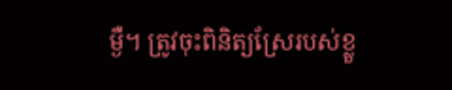ម្ងឺ។ ត្រូវចុះពិនិត្យស្រែរបស់ខ្លួ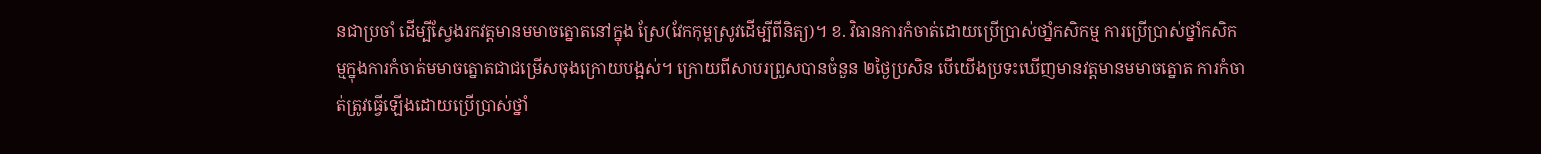នជាប្រចាំ ដើម្បីស្វែងរកវត្តមានមមាចត្នោតនៅក្នុង ស្រែ(វែកកុម្ពស្រូវដើម្បីពីនិត្យ)។ ខ. វិធានការកំចាត់ដោយប្រើប្រាស់ថាំ្នកសិកម្ម ការប្រើប្រាស់ថ្នាំកសិកម្មក្នុងការកំចាត់មមាចត្នោតជាជម្រើសចុងក្រោយបង្អស់។ ក្រោយពីសាបរព្រួសបានចំនួន ២ថ្ងៃប្រសិន បើយើងប្រទះឃើញមានវត្តមានមមាចត្នោត ការកំចាត់ត្រូវធ្វើឡើងដោយប្រើប្រាស់ថ្នាំ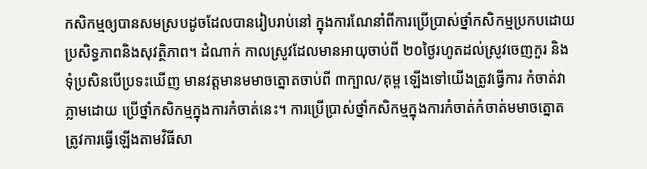កសិកម្មឲ្យបានសមស្របដូចដែលបានរៀបរាប់នៅ ក្នុងការណែនាំពីការប្រើប្រាស់ថ្នាំកសិកម្មប្រកបដោយប្រសិទ្ធភាពនិងសុវត្ថិភាព។ ដំណាក់ កាលស្រូវដែលមានអាយុចាប់ពី ២០ថ្ងៃរហូតដល់ស្រូវចេញកួរ និងទុំប្រសិនបើប្រទះឃើញ មានវត្តមានមមាចត្នោតចាប់ពី ៣ក្បាល/គុម្ព ឡើងទៅយើងត្រូវធ្វើការ កំចាត់វាភ្លាមដោយ ប្រើថ្នាំកសិកម្មក្នុងការកំចាត់នេះ។ ការប្រើប្រាស់ថ្នាំកសិកម្មក្នុងការកំចាត់កំចាត់មមាចត្នោត ត្រូវការធ្វើឡើងតាមវិធីសា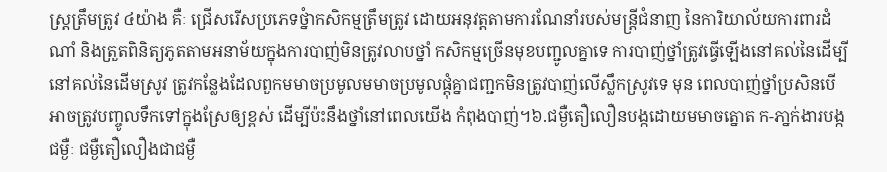ស្ត្រត្រឹមត្រូវ ៤យ៉ាង គឺៈ ជ្រើសរើសប្រភេទថ្នំាកសិកម្មត្រឹមត្រូវ ដោយអនុវត្តតាមការណែនាំរបស់មន្ត្រីជំនាញ នៃការិយាល័យការពារដំណាំ និងត្រួតពិនិត្យភូតតាមអនាម័យក្នុងការបាញ់មិនត្រូវលាបថ្នាំ កសិកម្មច្រើនមុខបញ្ជូលគ្នាទេ ការបាញ់ថ្នាំត្រូវធ្វើឡើងនៅគល់នៃដើម្បីនៅគល់នៃដើមស្រូវ ត្រូវកន្លែងដែលពួកមមាចប្រមូលមមាចប្រមូលផ្តុំគ្នាជញ្ជកមិនត្រូវបាញ់លើស្លឹកស្រូវទេ មុន ពេលបាញ់ថ្នាំប្រសិនបើអាចត្រូវបញ្ចូលទឹកទៅក្នុងស្រែឲ្យខ្ពស់ ដើម្បីប៉ះនឹងថ្នាំនៅពេលយើង កំពុងបាញ់។៦.ជម្ងឺតឿលឿនបង្កដោយមមាចត្នោត ក-ភា្នក់ងារបង្កជម្ងឺៈ ជម្ងឺតឿលឿងជាជម្ងឺ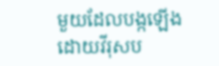មួយដែលបង្កឡើងដោយវីរុសប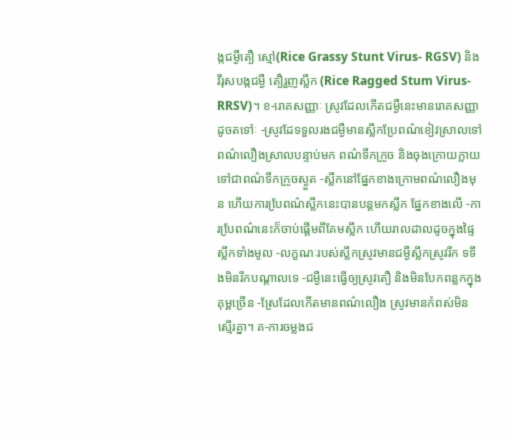ង្កជម្ងឺតឿ ស្មៅ(Rice Grassy Stunt Virus- RGSV) និងវីរុសបង្កជម្ងឺ តឿរួញស្លឹក (Rice Ragged Stum Virus- RRSV)។ ខ-រោគសញ្ញាៈ ស្រូវដែលកើតជម្ងឺនេះមានរោគសញ្ញាដូចតទៅៈ -ស្រូវដែទទួលរងជម្ងឺមានស្លឹកប្រែពណ៌ខៀវស្រាលទៅពណ៌លឿងស្រាលបន្ទាប់មក ពណ៌ទឹកក្រូច និងចុងក្រោយក្លាយទៅជាពណ៌ទឹកក្រូចស្ងួត -ស្លឹកនៅផ្នែកខាងក្រោមពណ៌លឿងមុន ហើយការបែ្រពណ៌ស្លឹកនេះបានបន្តមកស្លឹក ផ្នែកខាងលើ -ការបែ្រពណ៌នេះក៏ចាប់ផ្តើមពីគែមស្លឹក ហើយរាលដាលដូចក្នុងផ្ទៃស្លឹកទាំងមូល -លក្ខណៈរបស់ស្លឹកស្រូវមានជម្ងឺស្លឹកស្រូវរីក ទទឹងមិនរីកបណ្តាលទេ -ជម្ងឺនេះធ្វើឲ្យស្រូវតឿ និងមិនបែកពន្លកក្នុងគុម្ពច្រើន -ស្រែដែលកើតមានពណ៌លឿង ស្រូវមានកំពស់មិនស្មើរគ្នា។ គ-ការចម្លងជ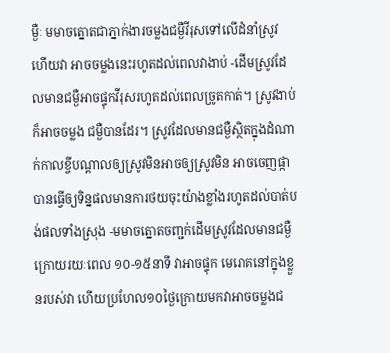ម្ងឺៈ មមាចត្នោតជាភ្នាក់ងារចម្លងជម្ងឺវីរុសទៅលើដំនាំស្រូវ ហើយវា អាចចម្លងនេះរហូតដល់ពេលវាងាប់ -ដើមស្រូវដែលមានជម្ងឺអាចផ្ទុកវីរុសរហូតដល់ពេលច្រូតកាត់។ ស្រូវងាប់ក៏អាចចម្លង ជម្ងឺបានដែរ។ ស្រូវដែលមានជម្ងឺស្ថិតក្នុងដំណាក់កាលខ្ចីបណ្តាលឲ្យស្រូវមិនអាចឲ្យស្រូវមិន អាចចេញផ្កាបានធ្វើឲ្យទិន្នផលមានការថយចុះយ៉ាងខ្លាំងរហូតដល់បាត់បង់ផលទាំងស្រុង -មមាចត្នោតចញ្ជក់ដើមស្រូវដែលមានជម្ងឺក្រោយរយៈពេល ១០-១៥នាទី វាអាចផ្ទុក មេរោគនៅក្នុងខ្លួនរបស់វា ហើយប្រហែល១០ថ្ងៃក្រោយមកវាអាចចម្លងជ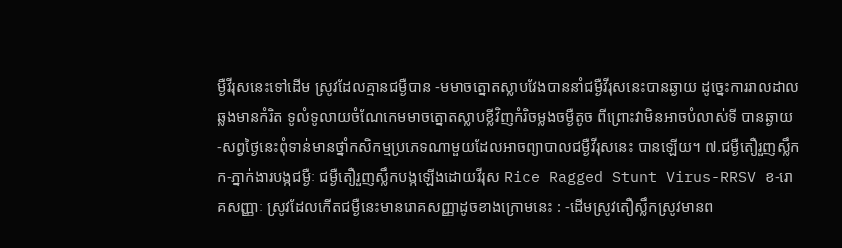ម្ងឺវីរុសនេះទៅដើម ស្រូវដែលគ្មានជម្ងឺបាន -មមាចត្នោតស្លាបវែងបាននាំជម្ងឺវីរុសនេះបានឆ្ងាយ ដូច្នេះការរាលដាលឆ្លងមានកំរិត ទូលំទូលាយចំណែកេមមាចត្នោតស្លាបខ្លីវិញកំរិចម្លងចម្ងឺតូច ពីព្រោះវាមិនអាចបំលាស់ទី បានឆ្ងាយ -សព្វថ្ងៃនេះពុំទាន់មានថ្នាំកសិកម្មប្រភេទណាមួយដែលអាចព្យាបាលជម្ងឺវីរុសនេះ បានឡើយ។ ៧.ជម្ងឺតឿរួញស្លឹក ក-ភ្នាក់ងារបង្កជម្ងឺៈ ជម្ងឺតឿរួញស្លឹកបង្កឡើងដោយវីរុស Rice Ragged Stunt Virus-RRSV ខ-រោគសញ្ញាៈ ស្រូវដែលកើតជម្ងឺនេះមានរោគសញ្ញាដូចខាងក្រោមនេះ : -ដើមស្រូវតឿស្លឹកស្រូវមានព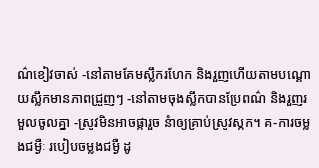ណ៌ខៀវចាស់ -នៅតាមគែមស្លឹករហែក និងរួញហើយតាមបណ្តោយស្លឹកមានភាពជ្រួញៗ -នៅតាមចុងស្លឹកបានប្រែពណ៌ និងរួញរមួលចូលគ្នា -ស្រូវមិនអាចផ្ការួច នំាឲ្យគ្រាប់ស្រូវស្កក។ គ-ការចម្លងជម្ងឺៈ របៀបចម្លងជម្ងឺ ដូ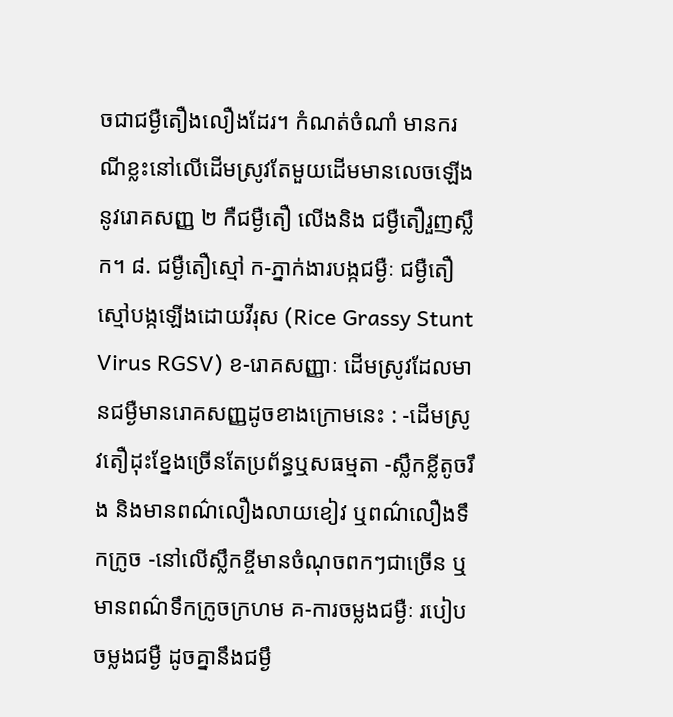ចជាជម្ងឺតឿងលឿងដែរ។ កំណត់ចំណាំ មានករណីខ្លះនៅលើដើមស្រូវតែមួយដើមមានលេចឡើងនូវរោគសញ្ញ ២ កឺជម្ងឺតឿ លើងនិង ជម្ងឺតឿរួញស្លឹក។ ៨. ជម្ងឺតឿស្មៅ ក-ភ្នាក់ងារបង្កជម្ងឺៈ ជម្ងឺតឿស្មៅបង្កឡើងដោយវីរុស (Rice Grassy Stunt Virus RGSV) ខ-រោគសញ្ញាៈ ដើមស្រូវដែលមានជម្ងឺមានរោគសញ្ញដូចខាងក្រោមនេះ : -ដើមស្រូវតឿដុះខ្នែងច្រើនតែប្រព័ន្ធឬសធម្មតា -ស្លឹកខ្លីតូចរឹង និងមានពណ៌លឿងលាយខៀវ ឬពណ៌លឿងទឹកក្រូច -នៅលើស្លឹកខ្ចីមានចំណុចពកៗជាច្រើន ឬមានពណ៌ទឹកក្រូចក្រហម គ-ការចម្លងជម្ងឺៈ របៀបចម្លងជម្ងឺ ដូចគ្នានឹងជម្ងឹ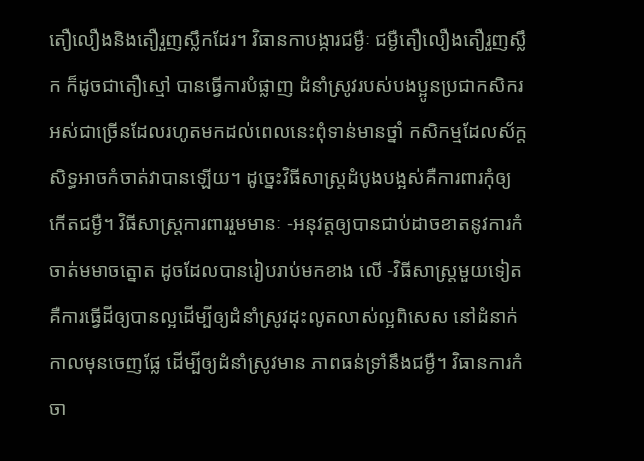តឿលឿងនិងតឿរួញស្លឹកដែរ។ វិធានកាបង្ការជម្ងឺៈ ជម្ងឺតឿលឿងតឿរួញស្លឹក ក៏ដូចជាតឿស្មៅ បានធ្វើការបំផ្លាញ ដំនាំស្រូវរបស់បងប្អូនប្រជាកសិករ អស់ជាច្រើនដែលរហូតមកដល់ពេលនេះពុំទាន់មានថ្នាំ កសិកម្មដែលស័ក្តសិទ្ធអាចកំចាត់វាបានឡើយ។ ដូច្នេះវិធីសាស្រ្តដំបូងបង្អស់គឺការពារកុំឲ្យ កើតជម្ងឺ។ វិធីសាស្ត្រការពាររួមមានៈ -អនុវត្តឲ្យបានជាប់ដាចខាតនូវការកំចាត់មមាចត្នោត ដូចដែលបានរៀបរាប់មកខាង លើ -វិធីសាស្រ្តមួយទៀត គឺការធ្វើដីឲ្យបានល្អដើម្បីឲ្យដំនាំស្រូវដុះលូតលាស់ល្អពិសេស នៅដំនាក់កាលមុនចេញផ្លែ ដើម្បីឲ្យដំនាំស្រូវមាន ភាពធន់ទ្រាំនឹងជម្ងឺ។ វិធានការកំចា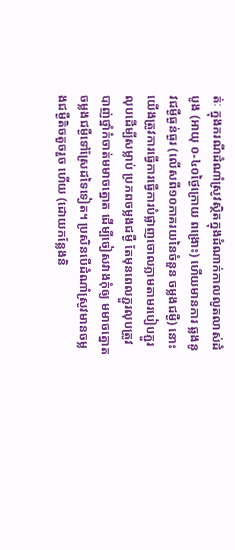ត់ៈ ក្នុងករណីដំណាំស្រូវស្ថិតក្នុងដំណាក់កាលលូតលាស់ដំបូង (អាយុ ០-៤០ថ្ងៃក្រោយ ពង្រោះ) ហើយមានការ ឆ្លងនូវជម្ងឺធ្ងន់ធ្ងរ (លើសពី១០ភាគរយនៃចំនួន ចម្លងជម្ងឺ) នោះយើងត្រូវការធ្វើការធ្វើការបំផ្លាញចោលភ្លាមតាមរបៀបភ្ជួរលុបដើម្បីសម្លាប់ ប្រភពចម្លងជម្ងឺ តែមុនពេលភ្ជួរលុបត្រូវបាញ់ថ្នាំកំចាត់មមាចត្នោត ដើម្បីចៀសវាងកុំឲ្យ មមាចត្នោតចម្លងជម្ងឺទៅស្រែដទៃទៀត។ ប្រសិនបើដំណាំស្រូវមានចម្លងជម្ងឺតិចតួចរួច ហើយ (ដោយកន្លែងនិ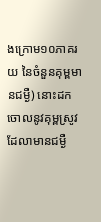ងក្រោម១០ភាគរយ នៃចំនួនគុម្ពមានជម្ងឺ) នោះដកចោលនូវគុម្ពស្រូវ ដែលាមានជម្ងឺ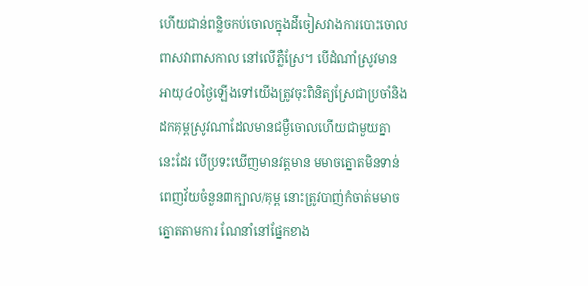ហើយជាន់ពន្លិចកប់ចោលក្នុងដីចៀសវាងការបោះចោលពាសវាពាសកាល នៅលើភ្លឺស្រែ។ បើដំណាំស្រូវមានអាយុ៤០ថ្ងៃឡើងទៅយើងត្រូវចុះពិនិត្យស្រែជាប្រចាំនិង ដកគុម្ពស្រូវណាដែលមានជម្ងឺចោលហើយជាមួយគ្នា នេះដែរ បើប្រទះឃើញមានវត្តមាន មមាចត្នោតមិនទាន់ពេញវ័យចំនួន៣ក្បាល/គុម្ព នោះត្រូវបាញ់កំចាត់មមាចត្នោតតាមការ ណែនាំនៅផ្នែកខាង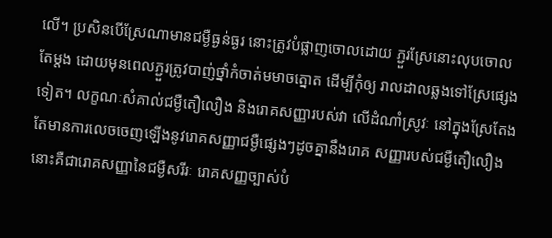លើ។ ប្រសិនបើស្រែណាមានជម្ងឺធ្ងន់ធ្ងរ នោះត្រូវបំផ្លាញចោលដោយ ភ្ជួរស្រែនោះលុបចោលតែម្តង ដោយមុនពេលភ្ជួរត្រូវបាញ់ថ្នាំកំចាត់មមាចត្នោត ដើម្បីកុំឲ្យ រាលដាលឆ្លងទៅស្រែផ្សេងទៀត។ លក្ខណៈសំគាល់ជម្ងឺតឿលឿង និងរោគសញ្ញារបស់វា លើដំណាំស្រូវៈ នៅក្នុងស្រែតែងតែមានការលេចចេញឡើងនូវរោគសញ្ញាជម្ងឺផ្សេងៗដូចគ្នានឹងរោគ សញ្ញារបស់ជម្ងឺតឿលឿង នោះគឺជារោគសញ្ញានៃជម្ងឺសរីរៈ រោគសញ្ញច្បាស់បំ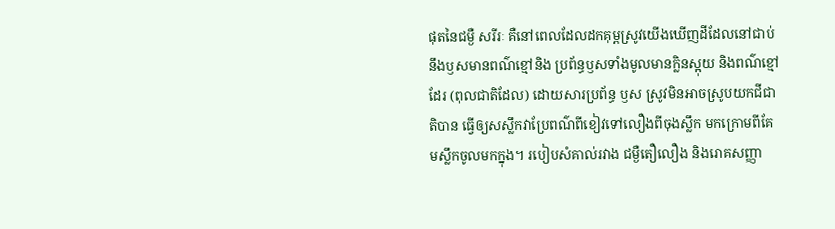ផុតនៃជម្ងឺ សរីរៈ គឺនៅពេលដែលដកគុម្ពស្រូវយើងឃើញដីដែលនៅជាប់នឹងឫសមានពណ៌ខ្មៅនិង ប្រព័ន្ធឫសទាំងមូលមានក្លិនស្អុយ និងពណ៌ខ្មៅដែរ (ពុលជាតិដែល) ដោយសារប្រព័ន្ធ ឫស ស្រូវមិនអាចស្រូបយកជីជាតិបាន ធ្វើឲ្យសស្លឹកវាប្រែពណ៌ពីខៀវទៅលឿងពីចុងស្លឹក មកក្រោមពីគែមស្លឹកចូលមកក្នុង។ របៀបសំគាល់រវាង ជម្ងឺតឿលឿង និងរោគសញ្ញា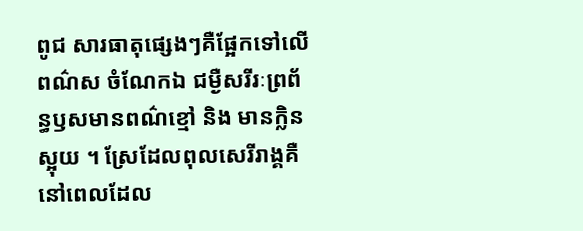ពូជ សារធាតុផ្សេងៗគឺផ្អែកទៅលើពណ៌ស ចំណែកឯ ជម្ងឺសរីរៈព្រព័ន្ធឫសមានពណ៌ខ្មៅ និង មានក្លិនស្អុយ ។ ស្រែដែលពុលសេរីរាង្គគឺនៅពេលដែល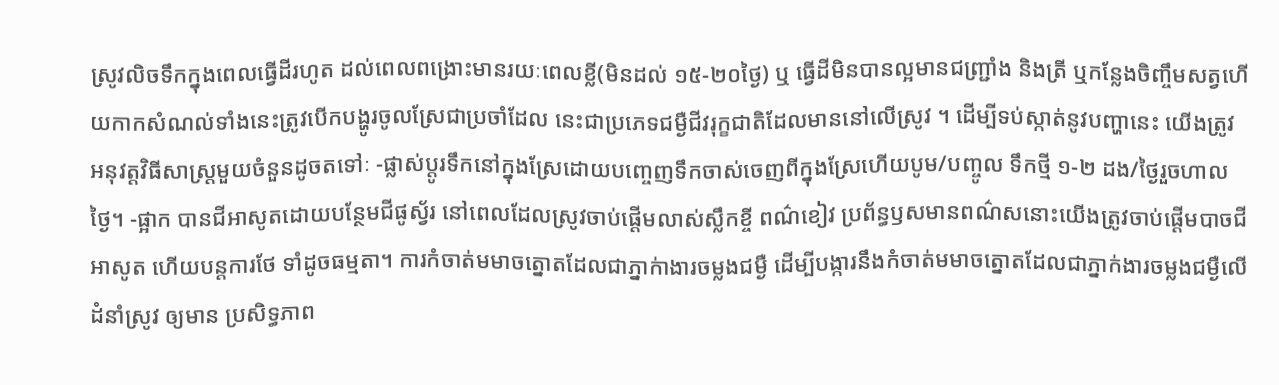ស្រូវលិចទឹកក្នុងពេលធ្វើដីរហូត ដល់ពេលពង្រោះមានរយៈពេលខ្លី(មិនដល់ ១៥-២០ថ្ងៃ) ឬ ធ្វើដីមិនបានល្អមានជញ្រ្ជាំង និងត្រី ឬកន្លែងចិញ្ចឹមសត្វហើយកាកសំណល់ទាំងនេះត្រូវបើកបង្ហូរចូលស្រែជាប្រចាំដែល នេះជាប្រភេទជម្ងឺជីវរុក្ខជាតិដែលមាននៅលើស្រូវ ។ ដើម្បីទប់ស្កាត់នូវបញ្ហានេះ យើងត្រូវ អនុវត្តវិធីសាស្រ្តមួយចំនួនដូចតទៅៈ -ផ្លាស់ប្តូរទឹកនៅក្នុងស្រែដោយបញ្ចេញទឹកចាស់ចេញពីក្នុងស្រែហើយបូម/បញ្ចូល ទឹកថ្មី ១-២ ដង/ថ្ងៃរួចហាលថ្ងៃ។ -ផ្អាក បានជីអាសូតដោយបន្ថែមជីផូស្វ័រ នៅពេលដែលស្រូវចាប់ផ្តើមលាស់ស្លឹកខ្ចី ពណ៌ខៀវ ប្រព័ន្ធឫសមានពណ៌សនោះយើងត្រូវចាប់ផ្តើមបាចជីអាសូត ហើយបន្តការថែ ទាំដូចធម្មតា។ ការកំចាត់មមាចត្នោតដែលជាភ្នាក់ាងារចម្លងជម្ងឺ ដើម្បីបង្ការនឹងកំចាត់មមាចត្នោតដែលជាភ្នាក់ងារចម្លងជម្ងឺលើដំនាំស្រូវ ឲ្យមាន ប្រសិទ្ធភាព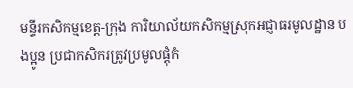មន្ទីរកសិកម្មខេត្ត-ក្រុង ការិយាល័យកសិកម្មស្រុកអជ្ញាធរមូលដ្ឋាន បងប្អូន ប្រជាកសិករត្រូវប្រមូលផ្តុំកំ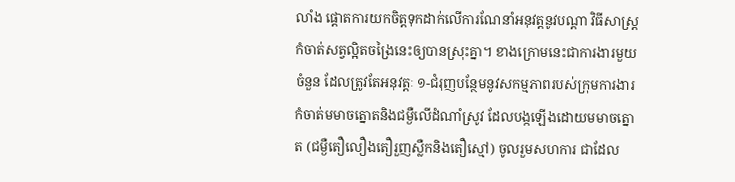លាំង ផ្តោតការយកចិត្តទុកដាក់លើការណែនាំអនុវត្តនូវបណ្តា វិធីសាស្ត្រកំចាត់សត្វល្អិតចង្រៃនេះឲ្យបានស្រុះគ្នា។ ខាងក្រោមនេះជាការងារមួយចំនួន ដែលត្រូវតែអនុវត្តៈ ១-ជំរុញបន្ថែមនូវសកម្មភាពរបស់ក្រុមការងារកំចាត់មមាចត្នោតនិងជម្ងឺលើដំណាំស្រូវ ដែលបង្កឡើងដោយមមាចត្នោត (ជម្ងឺតឿលឿងតឿរួញស្លឺកនិងតឿស្មៅ) ចូលរួមសហការ ជាដែល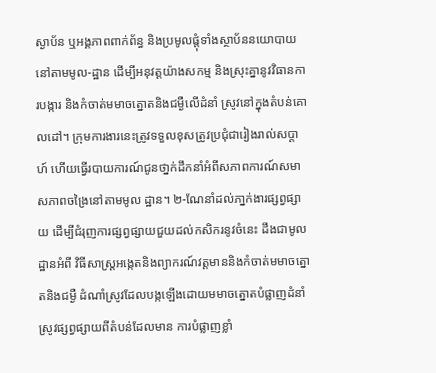ស្ងាប័ន ឬអង្គភាពពាក់ព័ន្ធ និងប្រមូលផ្តុំទាំងស្ថាប័ននយោបាយនៅតាមមូល-ដ្ឋាន ដើម្បីអនុវត្តយ៉ាងសកម្ម និងស្រុះគ្នានូវវិធានការបង្ការ និងកំចាត់មមាចត្នោតនិងជម្ងឺលើដំនាំ ស្រូវនៅក្នុងតំបន់គោលដៅ។ ក្រុមការងារនេះត្រូវទទួលខុសត្រូវប្រជុំជារៀងរាល់សប្តាហ៍ ហើយធ្វើរបាយការណ៍ជូនថា្នក់ដឹកនាំអំពីសភាពការណ៍សមាសភាពចង្រៃនៅតាមមូល ដ្ឋាន។ ២-ណែនាំដល់ភា្នក់ងារផ្សព្វផ្សាយ ដើម្បីជំរុញការផ្សព្វផ្សាយជួយដល់កសិករនូវចំនេះ ដឹងជាមូលដ្ឋានអំពី វិធីសាស្ត្រអង្កេតនិងព្យាករណ៍វត្តមាននិងកំចាត់មមាចត្នោតនិងជម្ងឺ ដំណាំស្រូវដែលបង្កឡើងដោយមមាចត្នោតបំផ្លាញដំនាំស្រូវផ្សព្វផ្សាយពីតំបន់ដែលមាន ការបំផ្លាញខ្លាំ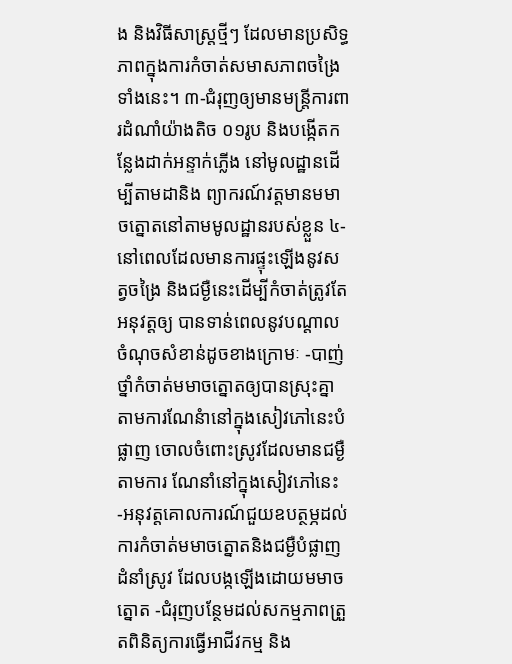ង និងវិធីសាស្ត្រថ្មីៗ ដែលមានប្រសិទ្ធភាពក្នុងការកំចាត់សមាសភាពចង្រៃ ទាំងនេះ។ ៣-ជំរុញឲ្យមានមន្ត្រីការពារដំណាំយ៉ាងតិច ០១រូប និងបង្កើតកន្លែងដាក់អន្ទាក់ភ្លើង នៅមូលដ្ឋានដើម្បីតាមដានិង ព្យាករណ៍វត្តមានមមាចត្នោតនៅតាមមូលដ្ឋានរបស់ខ្លួន ៤-នៅពេលដែលមានការផ្ទុះឡើងនូវសត្វចង្រៃ និងជម្ងឺនេះដើម្បីកំចាត់ត្រូវតែអនុវត្តឲ្យ បានទាន់ពេលនូវបណ្តាលចំណុចសំខាន់ដូចខាងក្រោមៈ -បាញ់ថ្នាំកំចាត់មមាចត្នោតឲ្យបានស្រុះគ្នាតាមការណែនំានៅក្នុងសៀវភៅនេះបំផ្លាញ ចោលចំពោះស្រូវដែលមានជម្ងឺតាមការ ណែនាំនៅក្នុងសៀវភៅនេះ -អនុវត្តគោលការណ៍ជួយឧបត្ថម្ភដល់ការកំចាត់មមាចត្នោតនិងជម្ងឺបំផ្លាញដំនាំស្រូវ ដែលបង្កឡើងដោយមមាចត្នោត -ជំរុញបន្ថែមដល់សកម្មភាពត្រួតពិនិត្យការធ្វើអាជីវកម្ម និង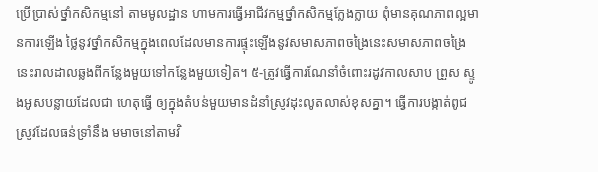ប្រើប្រាស់ថ្នាំកសិកម្មនៅ តាមមូលដ្ឋាន ហាមការធ្វើអាជីវកម្មថ្នាំកសិកម្មក្លែងក្លាយ ពុំមានគុណភាពល្អមានការឡើង ថ្លៃនូវថ្នាំកសិកម្មក្នុងពេលដែលមានការផ្ទុះឡើងនូវសមាសភាពចង្រៃនេះសមាសភាពចង្រៃ នេះរាលដាលឆ្លងពីកន្លែងមួយទៅកន្លែងមួយទៀត។ ៥-ត្រូវធ្វើការណែនាំចំពោះរដូវកាលសាប ព្រួស ស្ទូងអូសបន្លាយដែលជា ហេតុធ្វើ ឲ្យក្នុងតំបន់មួយមានដំនាំស្រូវដុះលូតលាស់ខុសគ្នា។ ធ្វើការបង្កាត់ពូជស្រូវដែលធន់ទ្រាំនឹង មមាចនៅតាមវិ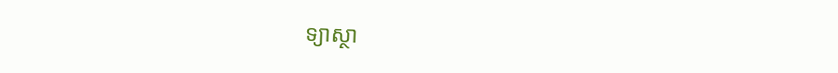ទ្យាស្ថា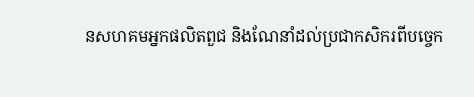នសហគមអ្នកផលិតពួជ និងណែនាំដល់ប្រជាកសិករពីបច្ចេក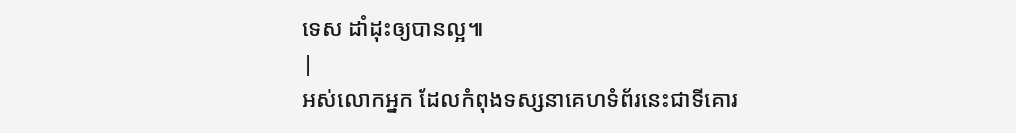ទេស ដាំដុះឲ្យបានល្អ៕
|
អស់លោកអ្នក ដែលកំពុងទស្សនាគេហទំព័រនេះជាទីគោរ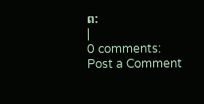ព:
|
0 comments:
Post a Comment